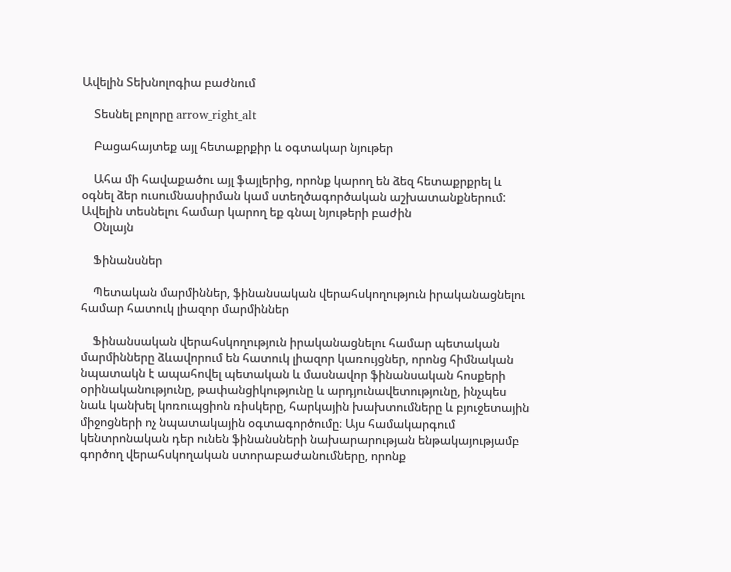Ավելին Տեխնոլոգիա բաժնում

    Տեսնել բոլորը arrow_right_alt

    Բացահայտեք այլ հետաքրքիր և օգտակար նյութեր

    Ահա մի հավաքածու այլ ֆայլերից, որոնք կարող են ձեզ հետաքրքրել և օգնել ձեր ուսումնասիրման կամ ստեղծագործական աշխատանքներում: Ավելին տեսնելու համար կարող եք գնալ նյութերի բաժին
    Օնլայն

    Ֆինանսներ

    Պետական մարմիններ, ֆինանսական վերահսկողություն իրականացնելու համար հատուկ լիազոր մարմիններ

    Ֆինանսական վերահսկողություն իրականացնելու համար պետական մարմինները ձևավորում են հատուկ լիազոր կառույցներ, որոնց հիմնական նպատակն է ապահովել պետական և մասնավոր ֆինանսական հոսքերի օրինականությունը, թափանցիկությունը և արդյունավետությունը, ինչպես նաև կանխել կոռուպցիոն ռիսկերը, հարկային խախտումները և բյուջետային միջոցների ոչ նպատակային օգտագործումը։ Այս համակարգում կենտրոնական դեր ունեն ֆինանսների նախարարության ենթակայությամբ գործող վերահսկողական ստորաբաժանումները, որոնք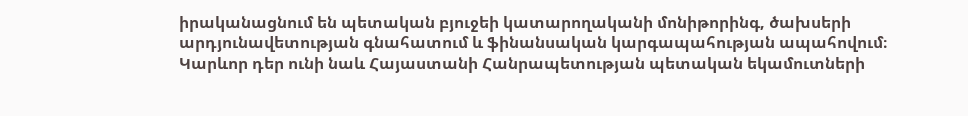իրականացնում են պետական բյուջեի կատարողականի մոնիթորինգ, ծախսերի արդյունավետության գնահատում և ֆինանսական կարգապահության ապահովում։ Կարևոր դեր ունի նաև Հայաստանի Հանրապետության պետական եկամուտների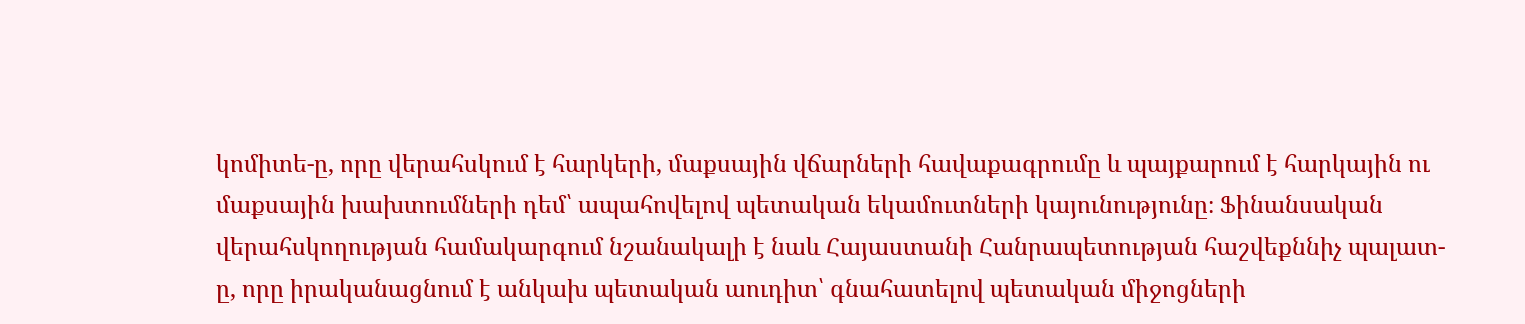կոմիտե-ը, որը վերահսկում է հարկերի, մաքսային վճարների հավաքագրումը և պայքարում է հարկային ու մաքսային խախտումների դեմ՝ ապահովելով պետական եկամուտների կայունությունը։ Ֆինանսական վերահսկողության համակարգում նշանակալի է նաև Հայաստանի Հանրապետության հաշվեքննիչ պալատ-ը, որը իրականացնում է անկախ պետական աուդիտ՝ գնահատելով պետական միջոցների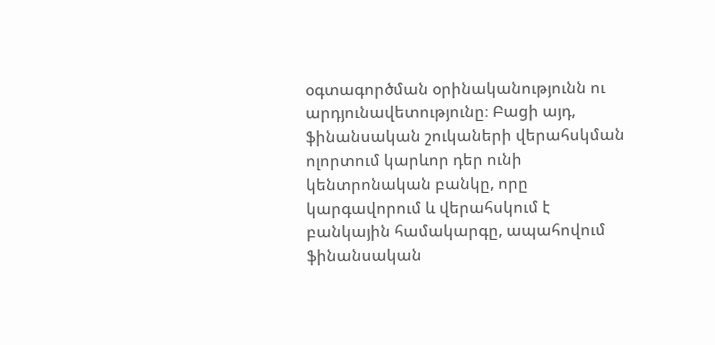օգտագործման օրինականությունն ու արդյունավետությունը։ Բացի այդ, ֆինանսական շուկաների վերահսկման ոլորտում կարևոր դեր ունի կենտրոնական բանկը, որը կարգավորում և վերահսկում է բանկային համակարգը, ապահովում ֆինանսական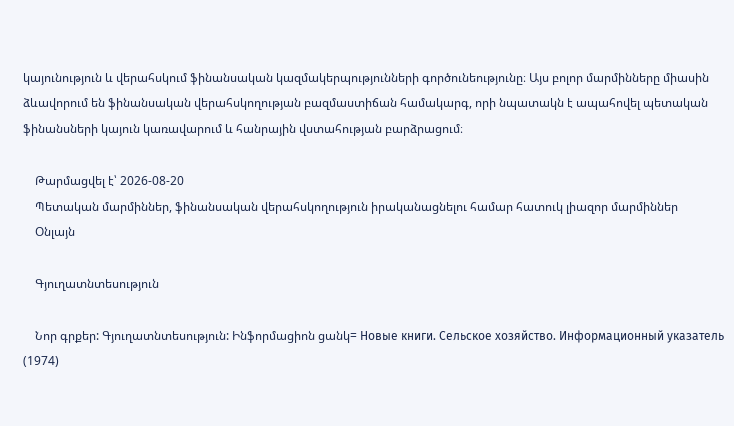կայունություն և վերահսկում ֆինանսական կազմակերպությունների գործունեությունը։ Այս բոլոր մարմինները միասին ձևավորում են ֆինանսական վերահսկողության բազմաստիճան համակարգ, որի նպատակն է ապահովել պետական ֆինանսների կայուն կառավարում և հանրային վստահության բարձրացում։

    Թարմացվել է՝ 2026-08-20
    Պետական մարմիններ, ֆինանսական վերահսկողություն իրականացնելու համար հատուկ լիազոր մարմիններ
    Օնլայն

    Գյուղատնտեսություն

    Նոր գրքեր: Գյուղատնտեսություն: Ինֆորմացիոն ցանկ= Новые книги. Сельское хозяйство. Информационный указатель (1974)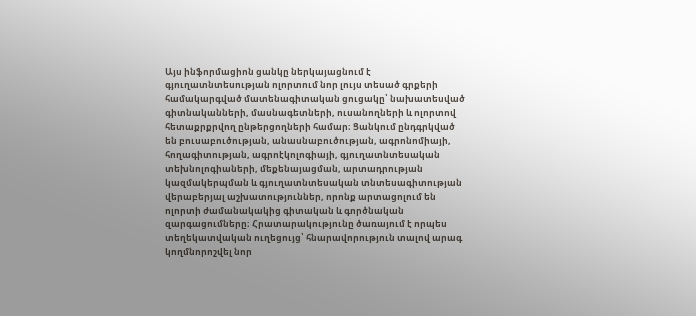Այս ինֆորմացիոն ցանկը ներկայացնում է գյուղատնտեսության ոլորտում նոր լույս տեսած գրքերի համակարգված մատենագիտական ցուցակը՝ նախատեսված գիտնականների, մասնագետների, ուսանողների և ոլորտով հետաքրքրվող ընթերցողների համար։ Ցանկում ընդգրկված են բուսաբուծության, անասնաբուծության, ագրոնոմիայի, հողագիտության, ագրոէկոլոգիայի, գյուղատնտեսական տեխնոլոգիաների, մեքենայացման, արտադրության կազմակերպման և գյուղատնտեսական տնտեսագիտության վերաբերյալ աշխատություններ, որոնք արտացոլում են ոլորտի ժամանակակից գիտական և գործնական զարգացումները։ Հրատարակությունը ծառայում է որպես տեղեկատվական ուղեցույց՝ հնարավորություն տալով արագ կողմնորոշվել նոր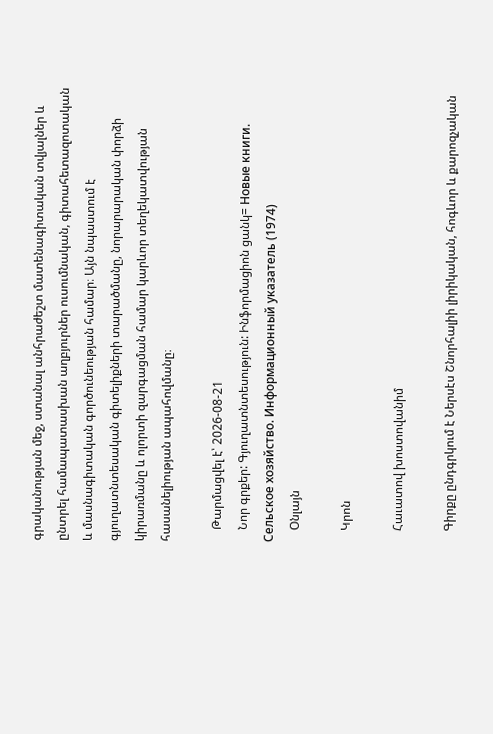գրականության մեջ, ստանալ անհրաժեշտ մատենագիտական տվյալներ և ընտրել համապատասխան աղբյուրներ ուսումնական, գիտահետազոտական և մասնագիտական գործունեության համար։ Այն նպաստում է գյուղատնտեսական գիտելիքների տարածմանը, նորարարական փորձի կիրառմանը և ոլորտի զարգացման համար կարևոր տեղեկատվության հասանելիության ապահովմանը։

    Թարմացվել է՝ 2026-08-21
    Նոր գրքեր: Գյուղատնտեսություն: Ինֆորմացիոն ցանկ= Новые книги. Сельское хозяйство. Информационный указатель (1974)
    Օնլայն

    Կրոն

    Հաւատով խոստովանիմ

    Գիրքը ընդգրկում է Ներսէս Շնորհալիի լիրիկական, հոգևոր և քարոզչական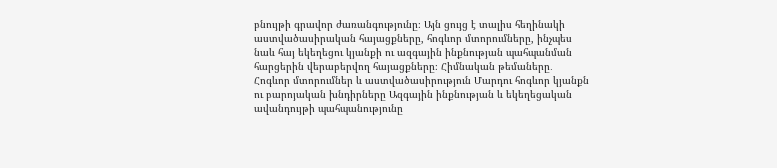բնույթի գրավոր ժառանգությունը։ Այն ցույց է տալիս հեղինակի աստվածասիրական հայացքները, հոգևոր մտորումները, ինչպես նաև հայ եկեղեցու կյանքի ու ազգային ինքնության պահպանման հարցերին վերաբերվող հայացքները։ Հիմնական թեմաները․ Հոգևոր մտորումներ և աստվածասիրություն Մարդու հոգևոր կյանքն ու բարոյական խնդիրները Ազգային ինքնության և եկեղեցական ավանդույթի պահպանությունը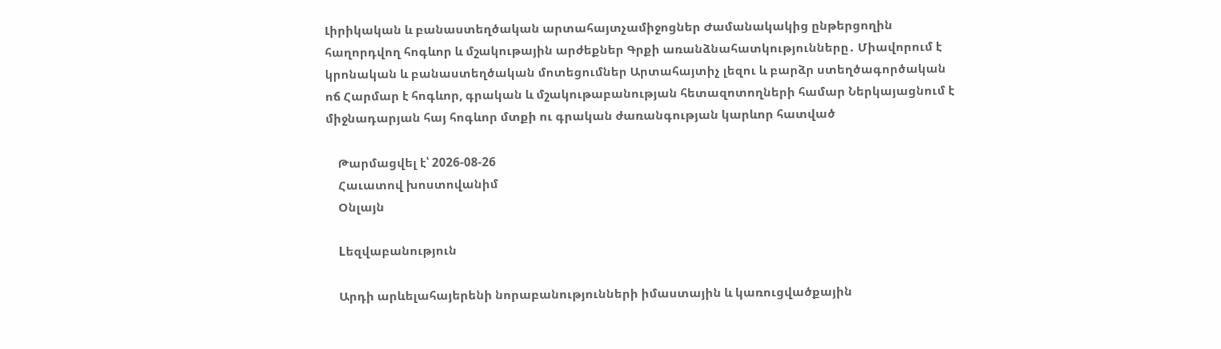Լիրիկական և բանաստեղծական արտահայտչամիջոցներ Ժամանակակից ընթերցողին հաղորդվող հոգևոր և մշակութային արժեքներ Գրքի առանձնահատկությունները․ Միավորում է կրոնական և բանաստեղծական մոտեցումներ Արտահայտիչ լեզու և բարձր ստեղծագործական ոճ Հարմար է հոգևոր, գրական և մշակութաբանության հետազոտողների համար Ներկայացնում է միջնադարյան հայ հոգևոր մտքի ու գրական ժառանգության կարևոր հատված

    Թարմացվել է՝ 2026-08-26
    Հաւատով խոստովանիմ
    Օնլայն

    Lեզվաբանություն

    Արդի արևելահայերենի նորաբանությունների իմաստային և կառուցվածքային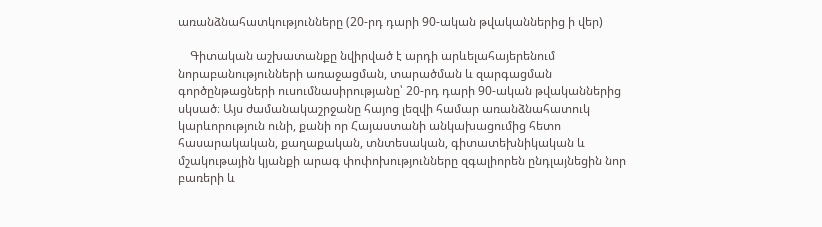առանձնահատկությունները (20-րդ դարի 90-ական թվականներից ի վեր)

    Գիտական աշխատանքը նվիրված է արդի արևելահայերենում նորաբանությունների առաջացման, տարածման և զարգացման գործընթացների ուսումնասիրությանը՝ 20-րդ դարի 90-ական թվականներից սկսած։ Այս ժամանակաշրջանը հայոց լեզվի համար առանձնահատուկ կարևորություն ունի, քանի որ Հայաստանի անկախացումից հետո հասարակական, քաղաքական, տնտեսական, գիտատեխնիկական և մշակութային կյանքի արագ փոփոխությունները զգալիորեն ընդլայնեցին նոր բառերի և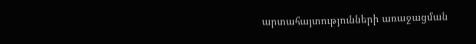արտահայտությունների առաջացման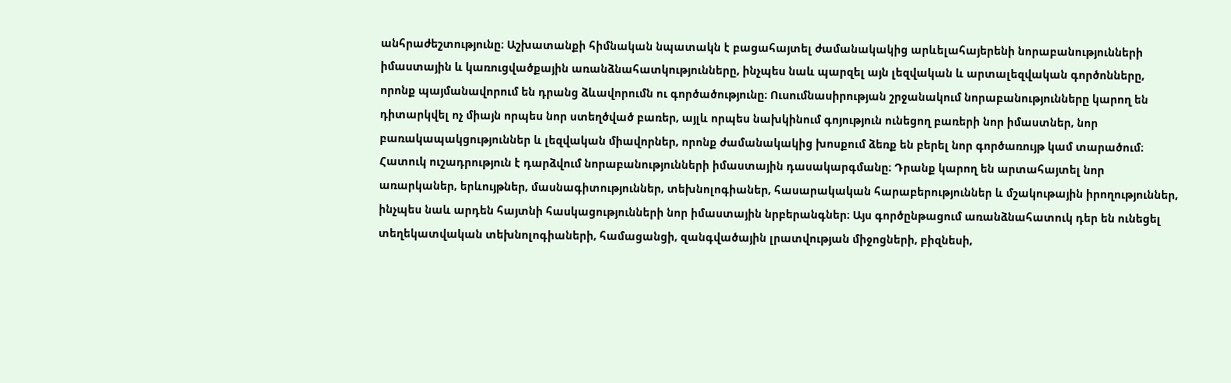անհրաժեշտությունը։ Աշխատանքի հիմնական նպատակն է բացահայտել ժամանակակից արևելահայերենի նորաբանությունների իմաստային և կառուցվածքային առանձնահատկությունները, ինչպես նաև պարզել այն լեզվական և արտալեզվական գործոնները, որոնք պայմանավորում են դրանց ձևավորումն ու գործածությունը։ Ուսումնասիրության շրջանակում նորաբանությունները կարող են դիտարկվել ոչ միայն որպես նոր ստեղծված բառեր, այլև որպես նախկինում գոյություն ունեցող բառերի նոր իմաստներ, նոր բառակապակցություններ և լեզվական միավորներ, որոնք ժամանակակից խոսքում ձեռք են բերել նոր գործառույթ կամ տարածում։ Հատուկ ուշադրություն է դարձվում նորաբանությունների իմաստային դասակարգմանը։ Դրանք կարող են արտահայտել նոր առարկաներ, երևույթներ, մասնագիտություններ, տեխնոլոգիաներ, հասարակական հարաբերություններ և մշակութային իրողություններ, ինչպես նաև արդեն հայտնի հասկացությունների նոր իմաստային նրբերանգներ։ Այս գործընթացում առանձնահատուկ դեր են ունեցել տեղեկատվական տեխնոլոգիաների, համացանցի, զանգվածային լրատվության միջոցների, բիզնեսի,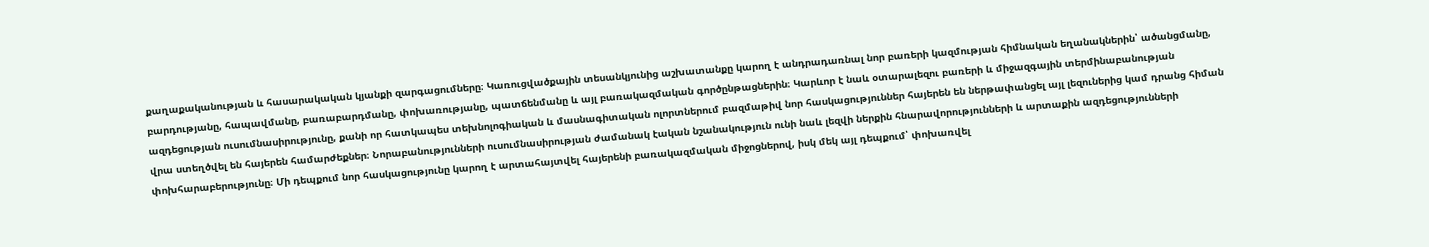քաղաքականության և հասարակական կյանքի զարգացումները։ Կառուցվածքային տեսանկյունից աշխատանքը կարող է անդրադառնալ նոր բառերի կազմության հիմնական եղանակներին՝ ածանցմանը, բարդությանը, հապավմանը, բառաբարդմանը, փոխառությանը, պատճենմանը և այլ բառակազմական գործընթացներին։ Կարևոր է նաև օտարալեզու բառերի և միջազգային տերմինաբանության ազդեցության ուսումնասիրությունը, քանի որ հատկապես տեխնոլոգիական և մասնագիտական ոլորտներում բազմաթիվ նոր հասկացություններ հայերեն են ներթափանցել այլ լեզուներից կամ դրանց հիման վրա ստեղծվել են հայերեն համարժեքներ։ Նորաբանությունների ուսումնասիրության ժամանակ էական նշանակություն ունի նաև լեզվի ներքին հնարավորությունների և արտաքին ազդեցությունների փոխհարաբերությունը։ Մի դեպքում նոր հասկացությունը կարող է արտահայտվել հայերենի բառակազմական միջոցներով, իսկ մեկ այլ դեպքում՝ փոխառվել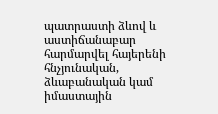պատրաստի ձևով և աստիճանաբար հարմարվել հայերենի հնչյունական, ձևաբանական կամ իմաստային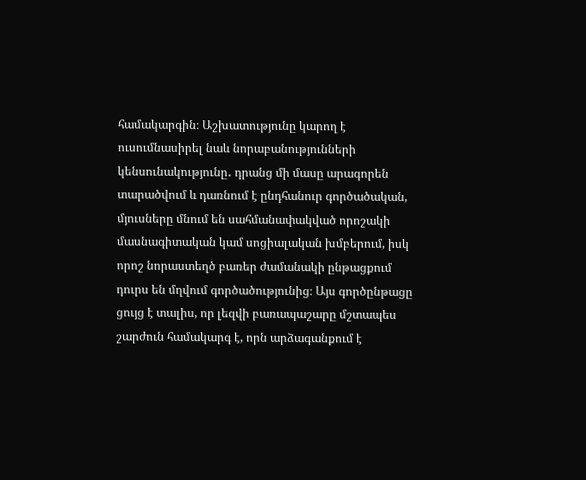համակարգին։ Աշխատությունը կարող է ուսումնասիրել նաև նորաբանությունների կենսունակությունը․ դրանց մի մասը արագորեն տարածվում և դառնում է ընդհանուր գործածական, մյուսները մնում են սահմանափակված որոշակի մասնագիտական կամ սոցիալական խմբերում, իսկ որոշ նորաստեղծ բառեր ժամանակի ընթացքում դուրս են մղվում գործածությունից։ Այս գործընթացը ցույց է տալիս, որ լեզվի բառապաշարը մշտապես շարժուն համակարգ է, որն արձագանքում է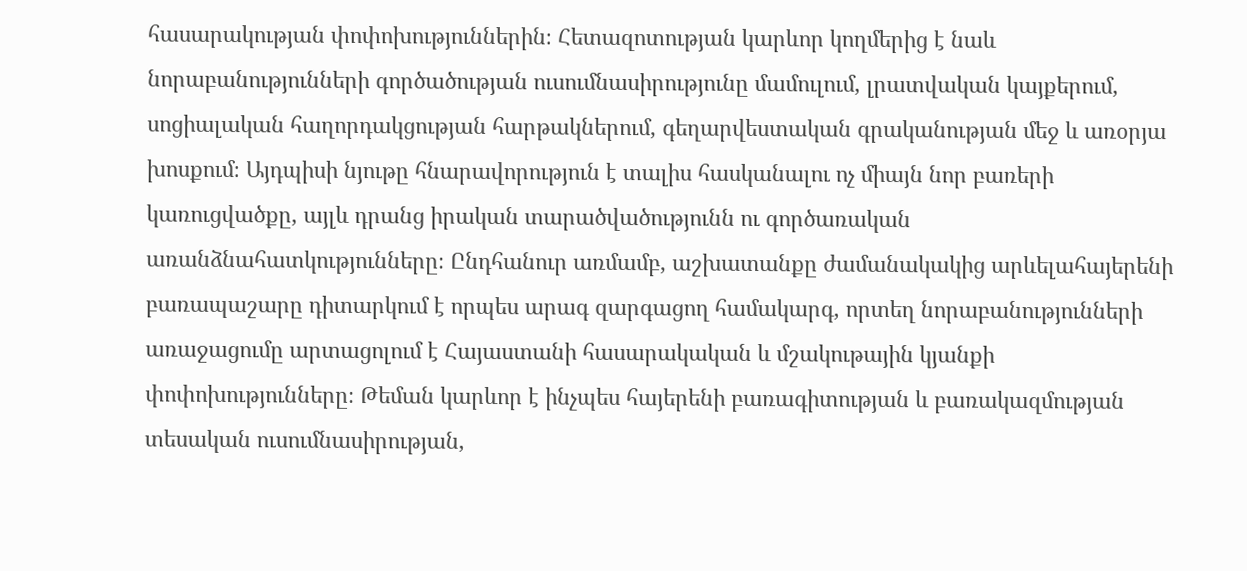հասարակության փոփոխություններին։ Հետազոտության կարևոր կողմերից է նաև նորաբանությունների գործածության ուսումնասիրությունը մամուլում, լրատվական կայքերում, սոցիալական հաղորդակցության հարթակներում, գեղարվեստական գրականության մեջ և առօրյա խոսքում։ Այդպիսի նյութը հնարավորություն է տալիս հասկանալու ոչ միայն նոր բառերի կառուցվածքը, այլև դրանց իրական տարածվածությունն ու գործառական առանձնահատկությունները։ Ընդհանուր առմամբ, աշխատանքը ժամանակակից արևելահայերենի բառապաշարը դիտարկում է որպես արագ զարգացող համակարգ, որտեղ նորաբանությունների առաջացումը արտացոլում է Հայաստանի հասարակական և մշակութային կյանքի փոփոխությունները։ Թեման կարևոր է ինչպես հայերենի բառագիտության և բառակազմության տեսական ուսումնասիրության,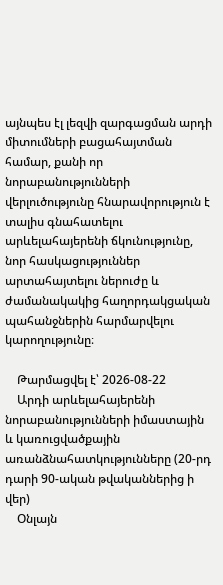այնպես էլ լեզվի զարգացման արդի միտումների բացահայտման համար, քանի որ նորաբանությունների վերլուծությունը հնարավորություն է տալիս գնահատելու արևելահայերենի ճկունությունը, նոր հասկացություններ արտահայտելու ներուժը և ժամանակակից հաղորդակցական պահանջներին հարմարվելու կարողությունը։

    Թարմացվել է՝ 2026-08-22
    Արդի արևելահայերենի նորաբանությունների իմաստային և կառուցվածքային առանձնահատկությունները (20-րդ դարի 90-ական թվականներից ի վեր)
    Օնլայն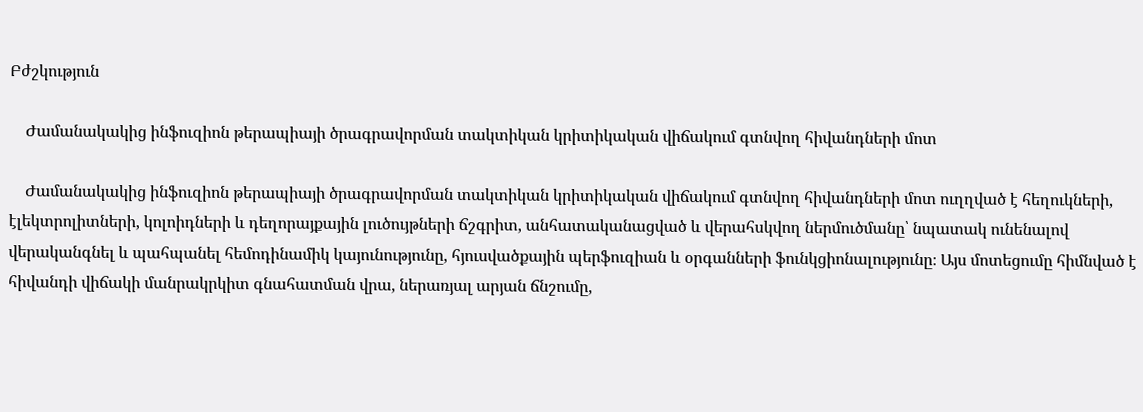Բժշկություն

    Ժամանակակից ինֆուզիոն թերապիայի ծրագրավորման տակտիկան կրիտիկական վիճակում գտնվող հիվանդների մոտ

    Ժամանակակից ինֆուզիոն թերապիայի ծրագրավորման տակտիկան կրիտիկական վիճակում գտնվող հիվանդների մոտ ուղղված է հեղուկների, էլեկտրոլիտների, կոլոիդների և դեղորայքային լուծույթների ճշգրիտ, անհատականացված և վերահսկվող ներմուծմանը՝ նպատակ ունենալով վերականգնել և պահպանել հեմոդինամիկ կայունությունը, հյուսվածքային պերֆուզիան և օրգանների ֆունկցիոնալությունը։ Այս մոտեցումը հիմնված է հիվանդի վիճակի մանրակրկիտ գնահատման վրա, ներառյալ արյան ճնշումը,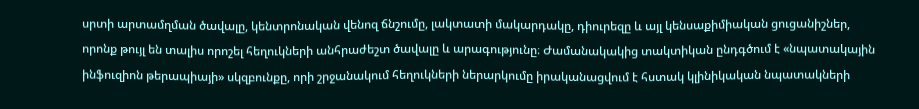սրտի արտամղման ծավալը, կենտրոնական վենոզ ճնշումը, լակտատի մակարդակը, դիուրեզը և այլ կենսաքիմիական ցուցանիշներ, որոնք թույլ են տալիս որոշել հեղուկների անհրաժեշտ ծավալը և արագությունը։ Ժամանակակից տակտիկան ընդգծում է «նպատակային ինֆուզիոն թերապիայի» սկզբունքը, որի շրջանակում հեղուկների ներարկումը իրականացվում է հստակ կլինիկական նպատակների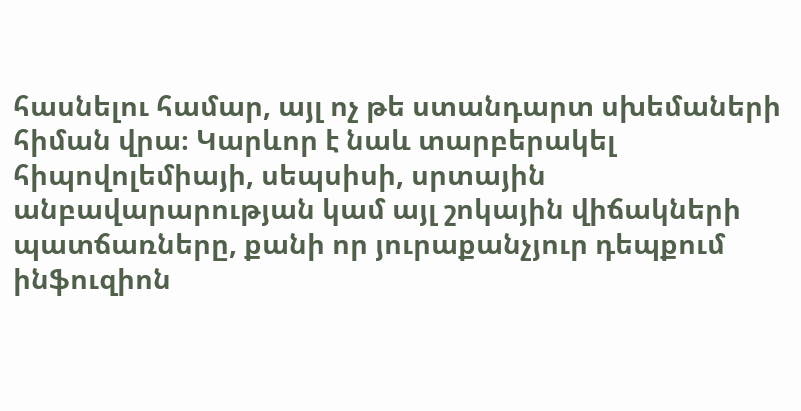հասնելու համար, այլ ոչ թե ստանդարտ սխեմաների հիման վրա։ Կարևոր է նաև տարբերակել հիպովոլեմիայի, սեպսիսի, սրտային անբավարարության կամ այլ շոկային վիճակների պատճառները, քանի որ յուրաքանչյուր դեպքում ինֆուզիոն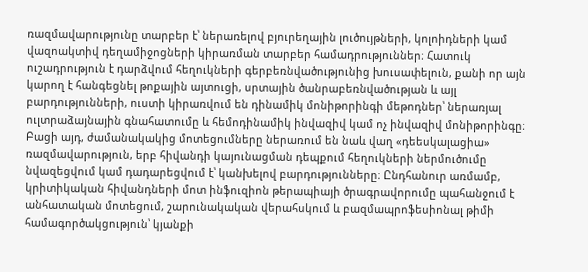ռազմավարությունը տարբեր է՝ ներառելով բյուրեղային լուծույթների, կոլոիդների կամ վազոակտիվ դեղամիջոցների կիրառման տարբեր համադրություններ։ Հատուկ ուշադրություն է դարձվում հեղուկների գերբեռնվածությունից խուսափելուն, քանի որ այն կարող է հանգեցնել թոքային այտուցի, սրտային ծանրաբեռնվածության և այլ բարդությունների, ուստի կիրառվում են դինամիկ մոնիթորինգի մեթոդներ՝ ներառյալ ուլտրաձայնային գնահատումը և հեմոդինամիկ ինվազիվ կամ ոչ ինվազիվ մոնիթորինգը։ Բացի այդ, ժամանակակից մոտեցումները ներառում են նաև վաղ «դեեսկալացիա» ռազմավարություն, երբ հիվանդի կայունացման դեպքում հեղուկների ներմուծումը նվազեցվում կամ դադարեցվում է՝ կանխելով բարդությունները։ Ընդհանուր առմամբ, կրիտիկական հիվանդների մոտ ինֆուզիոն թերապիայի ծրագրավորումը պահանջում է անհատական մոտեցում, շարունակական վերահսկում և բազմապրոֆեսիոնալ թիմի համագործակցություն՝ կյանքի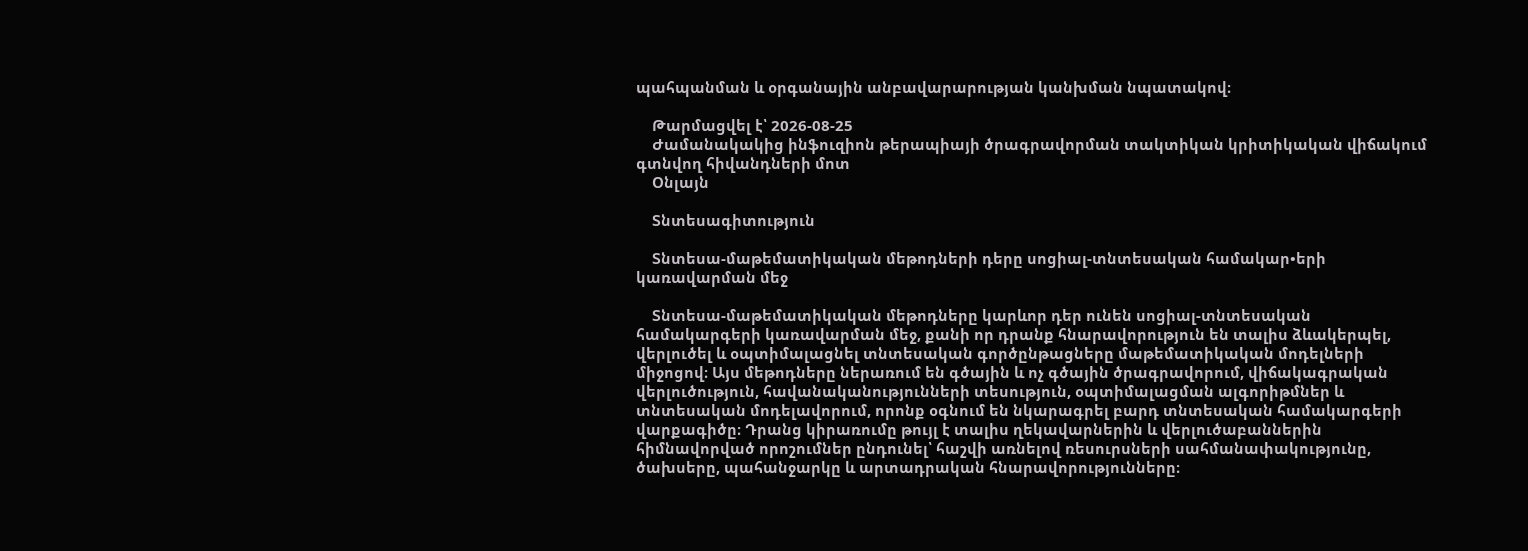պահպանման և օրգանային անբավարարության կանխման նպատակով։

    Թարմացվել է՝ 2026-08-25
    Ժամանակակից ինֆուզիոն թերապիայի ծրագրավորման տակտիկան կրիտիկական վիճակում գտնվող հիվանդների մոտ
    Օնլայն

    Տնտեսագիտություն

    Տնտեսա-մաթեմատիկական մեթոդների դերը սոցիալ-տնտեսական համակար•երի կառավարման մեջ

    Տնտեսա-մաթեմատիկական մեթոդները կարևոր դեր ունեն սոցիալ-տնտեսական համակարգերի կառավարման մեջ, քանի որ դրանք հնարավորություն են տալիս ձևակերպել, վերլուծել և օպտիմալացնել տնտեսական գործընթացները մաթեմատիկական մոդելների միջոցով։ Այս մեթոդները ներառում են գծային և ոչ գծային ծրագրավորում, վիճակագրական վերլուծություն, հավանականությունների տեսություն, օպտիմալացման ալգորիթմներ և տնտեսական մոդելավորում, որոնք օգնում են նկարագրել բարդ տնտեսական համակարգերի վարքագիծը։ Դրանց կիրառումը թույլ է տալիս ղեկավարներին և վերլուծաբաններին հիմնավորված որոշումներ ընդունել՝ հաշվի առնելով ռեսուրսների սահմանափակությունը, ծախսերը, պահանջարկը և արտադրական հնարավորությունները։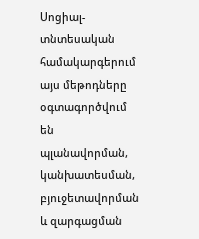Սոցիալ-տնտեսական համակարգերում այս մեթոդները օգտագործվում են պլանավորման, կանխատեսման, բյուջետավորման և զարգացման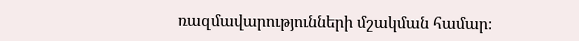ռազմավարությունների մշակման համար։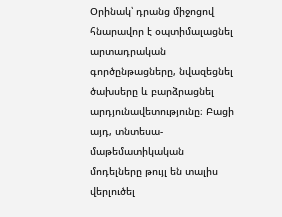Օրինակ՝ դրանց միջոցով հնարավոր է օպտիմալացնել արտադրական գործընթացները, նվազեցնել ծախսերը և բարձրացնել արդյունավետությունը։ Բացի այդ, տնտեսա-մաթեմատիկական մոդելները թույլ են տալիս վերլուծել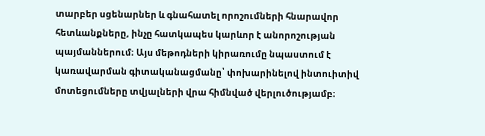տարբեր սցենարներ և գնահատել որոշումների հնարավոր հետևանքները, ինչը հատկապես կարևոր է անորոշության պայմաններում։ Այս մեթոդների կիրառումը նպաստում է կառավարման գիտականացմանը՝ փոխարինելով ինտուիտիվ մոտեցումները տվյալների վրա հիմնված վերլուծությամբ։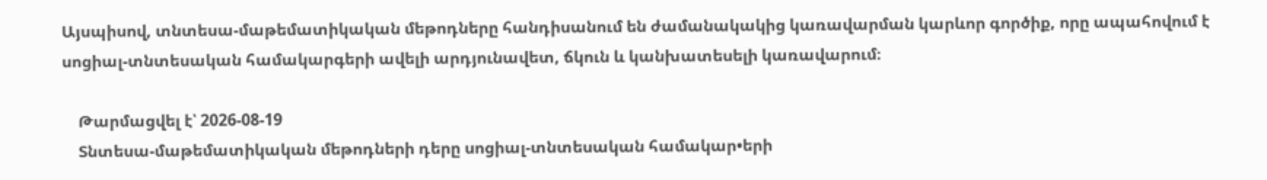Այսպիսով, տնտեսա-մաթեմատիկական մեթոդները հանդիսանում են ժամանակակից կառավարման կարևոր գործիք, որը ապահովում է սոցիալ-տնտեսական համակարգերի ավելի արդյունավետ, ճկուն և կանխատեսելի կառավարում։

    Թարմացվել է՝ 2026-08-19
    Տնտեսա-մաթեմատիկական մեթոդների դերը սոցիալ-տնտեսական համակար•երի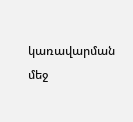կառավարման մեջ